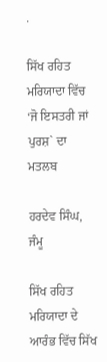.

ਸਿੱਖ ਰਹਿਤ ਮਰਿਯਾਦਾ ਵਿੱਚ ‘ਜੋ ਇਸਤਰੀ ਜਾਂ ਪੁਰਸ਼` ਦਾ ਮਤਲਬ

ਹਰਦੇਵ ਸਿੰਘ, ਜੰਮੂ

ਸਿੱਖ ਰਹਿਤ ਮਰਿਯਾਦਾ ਦੇ ਆਰੰਭ ਵਿੱਚ ਸਿੱਖ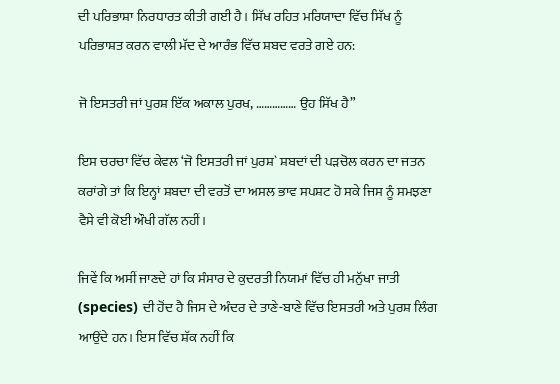ਦੀ ਪਰਿਭਾਸ਼ਾ ਨਿਰਧਾਰਤ ਕੀਤੀ ਗਈ ਹੈ। ਸਿੱਖ ਰਹਿਤ ਮਰਿਯਾਦਾ ਵਿੱਚ ਸਿੱਖ ਨੂੰ ਪਰਿਭਾਸ਼ਤ ਕਰਨ ਵਾਲੀ ਮੱਦ ਦੇ ਆਰੰਭ ਵਿੱਚ ਸ਼ਬਦ ਵਰਤੇ ਗਏ ਹਨ:

ਜੋ ਇਸਤਰੀ ਜਾਂ ਪੁਰਸ਼ ਇੱਕ ਅਕਾਲ ਪੁਰਖ, …………… ਉਹ ਸਿੱਖ ਹੈ”

ਇਸ ਚਰਚਾ ਵਿੱਚ ਕੇਵਲ ‘ਜੋ ਇਸਤਰੀ ਜਾਂ ਪੁਰਸ਼` ਸ਼ਬਦਾਂ ਦੀ ਪੜਚੋਲ ਕਰਨ ਦਾ ਜਤਨ ਕਰਾਂਗੇ ਤਾਂ ਕਿ ਇਨ੍ਹਾਂ ਸ਼ਬਦਾ ਦੀ ਵਰਤੋਂ ਦਾ ਅਸਲ ਭਾਵ ਸਪਸ਼ਟ ਹੋ ਸਕੇ ਜਿਸ ਨੂੰ ਸਮਝਣਾ ਵੈਸੇ ਵੀ ਕੋਈ ਔਖੀ ਗੱਲ ਨਹੀਂ।

ਜਿਵੇਂ ਕਿ ਅਸੀਂ ਜਾਣਦੇ ਹਾਂ ਕਿ ਸੰਸਾਰ ਦੇ ਕੁਦਰਤੀ ਨਿਯਮਾਂ ਵਿੱਚ ਹੀ ਮਨੁੱਖਾ ਜਾਤੀ (species) ਦੀ ਹੋਂਦ ਹੈ ਜਿਸ ਦੇ ਅੰਦਰ ਦੇ ਤਾਣੇ-ਬਾਣੇ ਵਿੱਚ ਇਸਤਰੀ ਅਤੇ ਪੁਰਸ਼ ਲਿੰਗ ਆਉਂਦੇ ਹਨ। ਇਸ ਵਿੱਚ ਸ਼ੱਕ ਨਹੀਂ ਕਿ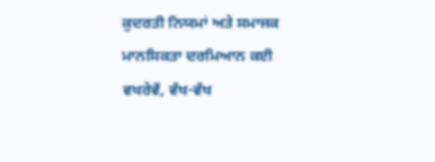ਕੁਦਰਤੀ ਨਿਯਮਾਂ ਅਤੇ ਸਮਾਜਕ ਮਾਨਸਿਕਤਾ ਦਰਮਿਆਨ ਕਈ ਵਖਰੇਵੇਂ, ਵੱਖ-ਵੱਖ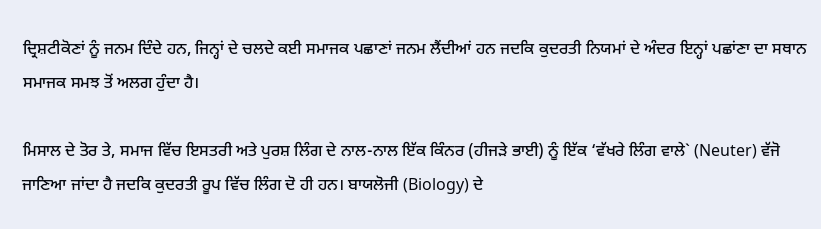ਦ੍ਰਿਸ਼ਟੀਕੋਣਾਂ ਨੂੰ ਜਨਮ ਦਿੰਦੇ ਹਨ, ਜਿਨ੍ਹਾਂ ਦੇ ਚਲਦੇ ਕਈ ਸਮਾਜਕ ਪਛਾਣਾਂ ਜਨਮ ਲੈਂਦੀਆਂ ਹਨ ਜਦਕਿ ਕੁਦਰਤੀ ਨਿਯਮਾਂ ਦੇ ਅੰਦਰ ਇਨ੍ਹਾਂ ਪਛਾਂਣਾ ਦਾ ਸਥਾਨ ਸਮਾਜਕ ਸਮਝ ਤੋਂ ਅਲਗ ਹੁੰਦਾ ਹੈ।

ਮਿਸਾਲ ਦੇ ਤੋਰ ਤੇ, ਸਮਾਜ ਵਿੱਚ ਇਸਤਰੀ ਅਤੇ ਪੁਰਸ਼ ਲਿੰਗ ਦੇ ਨਾਲ-ਨਾਲ ਇੱਕ ਕਿੰਨਰ (ਹੀਜੜੇ ਭਾਈ) ਨੂੰ ਇੱਕ ‘ਵੱਖਰੇ ਲਿੰਗ ਵਾਲੇ` (Neuter) ਵੱਜੋ ਜਾਣਿਆ ਜਾਂਦਾ ਹੈ ਜਦਕਿ ਕੁਦਰਤੀ ਰੂਪ ਵਿੱਚ ਲਿੰਗ ਦੋ ਹੀ ਹਨ। ਬਾਯਲੋਜੀ (Biology) ਦੇ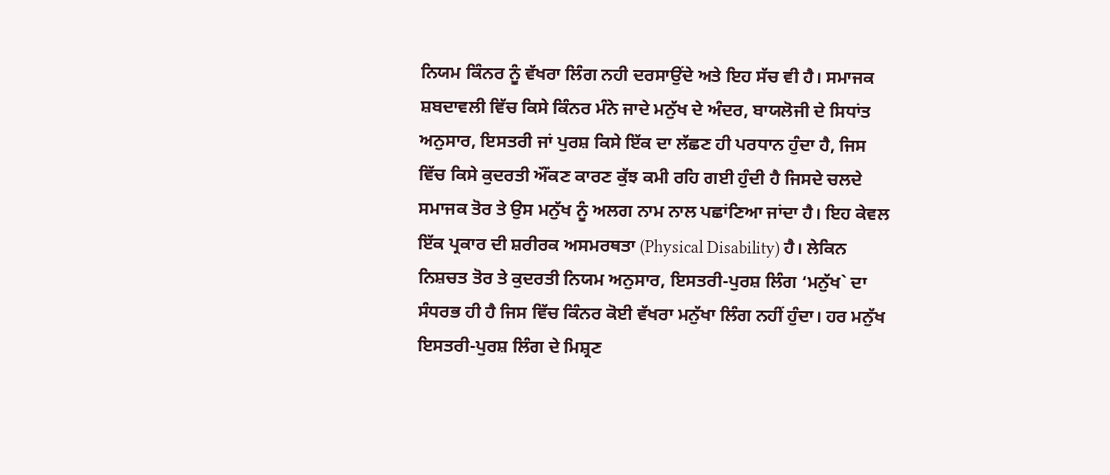ਨਿਯਮ ਕਿੰਨਰ ਨੂੰ ਵੱਖਰਾ ਲਿੰਗ ਨਹੀ ਦਰਸਾਉਂਦੇ ਅਤੇ ਇਹ ਸੱਚ ਵੀ ਹੈ। ਸਮਾਜਕ ਸ਼ਬਦਾਵਲੀ ਵਿੱਚ ਕਿਸੇ ਕਿੰਨਰ ਮੰਨੇ ਜਾਦੇ ਮਨੁੱਖ ਦੇ ਅੰਦਰ, ਬਾਯਲੋਜੀ ਦੇ ਸਿਧਾਂਤ ਅਨੁਸਾਰ, ਇਸਤਰੀ ਜਾਂ ਪੁਰਸ਼ ਕਿਸੇ ਇੱਕ ਦਾ ਲੱਛਣ ਹੀ ਪਰਧਾਨ ਹੁੰਦਾ ਹੈ, ਜਿਸ ਵਿੱਚ ਕਿਸੇ ਕੁਦਰਤੀ ਔਂਕਣ ਕਾਰਣ ਕੁੱਝ ਕਮੀ ਰਹਿ ਗਈ ਹੁੰਦੀ ਹੈ ਜਿਸਦੇ ਚਲਦੇ ਸਮਾਜਕ ਤੋਰ ਤੇ ਉਸ ਮਨੁੱਖ ਨੂੰ ਅਲਗ ਨਾਮ ਨਾਲ ਪਛਾਂਣਿਆ ਜਾਂਦਾ ਹੈ। ਇਹ ਕੇਵਲ ਇੱਕ ਪ੍ਰਕਾਰ ਦੀ ਸ਼ਰੀਰਕ ਅਸਮਰਥਤਾ (Physical Disability) ਹੈ। ਲੇਕਿਨ ਨਿਸ਼ਚਤ ਤੋਰ ਤੇ ਕੁਦਰਤੀ ਨਿਯਮ ਅਨੁਸਾਰ, ਇਸਤਰੀ-ਪੁਰਸ਼ ਲਿੰਗ ‘ਮਨੁੱਖ` ਦਾ ਸੰਧਰਭ ਹੀ ਹੈ ਜਿਸ ਵਿੱਚ ਕਿੰਨਰ ਕੋਈ ਵੱਖਰਾ ਮਨੁੱਖਾ ਲਿੰਗ ਨਹੀਂ ਹੁੰਦਾ। ਹਰ ਮਨੁੱਖ ਇਸਤਰੀ-ਪੁਰਸ਼ ਲਿੰਗ ਦੇ ਮਿਸ਼੍ਰਣ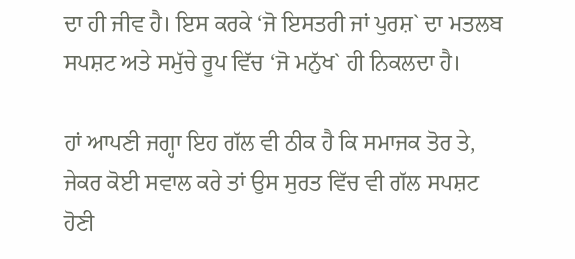ਦਾ ਹੀ ਜੀਵ ਹੈ। ਇਸ ਕਰਕੇ ‘ਜੋ ਇਸਤਰੀ ਜਾਂ ਪੁਰਸ਼` ਦਾ ਮਤਲਬ ਸਪਸ਼ਟ ਅਤੇ ਸਮੁੱਚੇ ਰੂਪ ਵਿੱਚ ‘ਜੋ ਮਨੁੱਖ` ਹੀ ਨਿਕਲਦਾ ਹੈ।

ਹਾਂ ਆਪਣੀ ਜਗ੍ਹਾ ਇਹ ਗੱਲ ਵੀ ਠੀਕ ਹੈ ਕਿ ਸਮਾਜਕ ਤੋਰ ਤੇ, ਜੇਕਰ ਕੋਈ ਸਵਾਲ ਕਰੇ ਤਾਂ ਉਸ ਸੁਰਤ ਵਿੱਚ ਵੀ ਗੱਲ ਸਪਸ਼ਟ ਹੋਣੀ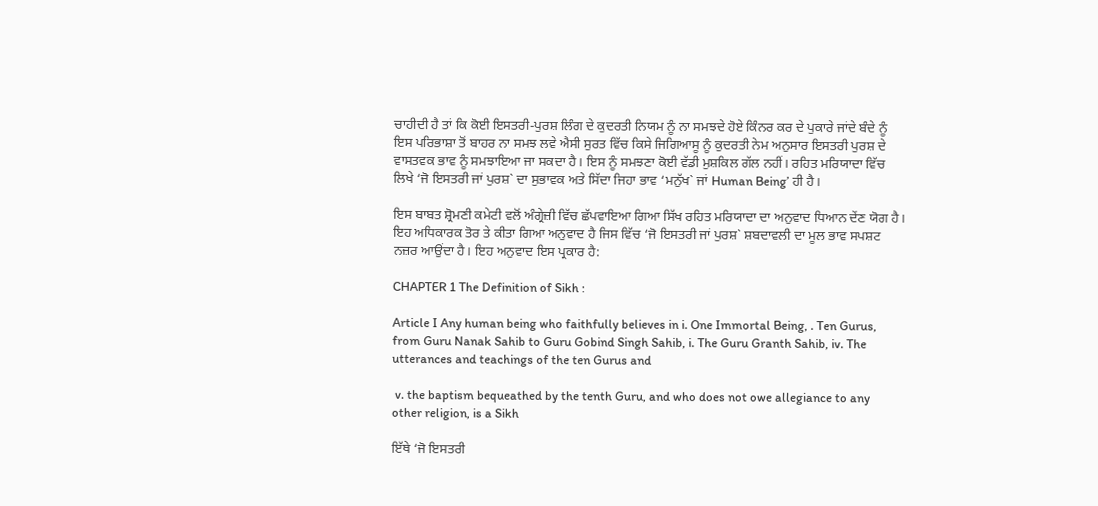ਚਾਹੀਦੀ ਹੈ ਤਾਂ ਕਿ ਕੋਈ ਇਸਤਰੀ-ਪੁਰਸ਼ ਲਿੰਗ ਦੇ ਕੁਦਰਤੀ ਨਿਯਮ ਨੂੰ ਨਾ ਸਮਝਦੇ ਹੋਏ ਕਿੰਨਰ ਕਰ ਦੇ ਪੁਕਾਰੇ ਜਾਂਦੇ ਬੰਦੇ ਨੂੰ ਇਸ ਪਰਿਭਾਸ਼ਾ ਤੋਂ ਬਾਹਰ ਨਾ ਸਮਝ ਲਵੇ ਐਸੀ ਸੁਰਤ ਵਿੱਚ ਕਿਸੇ ਜਿਗਿਆਸੂ ਨੂੰ ਕੁਦਰਤੀ ਨੇਮ ਅਨੁਸਾਰ ਇਸਤਰੀ ਪੁਰਸ਼ ਦੇ ਵਾਸਤਵਕ ਭਾਵ ਨੂੰ ਸਮਝਾਇਆ ਜਾ ਸਕਦਾ ਹੈ। ਇਸ ਨੂੰ ਸਮਝਣਾ ਕੋਈ ਵੱਡੀ ਮੁਸ਼ਕਿਲ ਗੱਲ ਨਹੀਂ। ਰਹਿਤ ਮਰਿਯਾਦਾ ਵਿੱਚ ਲਿਖੇ ‘ਜੋ ਇਸਤਰੀ ਜਾਂ ਪੁਰਸ਼` ਦਾ ਸੁਭਾਵਕ ਅਤੇ ਸਿੱਦਾ ਜਿਹਾ ਭਾਵ ‘ਮਨੁੱਖ` ਜਾਂ Human Being’ ਹੀ ਹੈ।

ਇਸ ਬਾਬਤ ਸ਼੍ਰੋਮਣੀ ਕਮੇਟੀ ਵਲੋਂ ਅੰਗ੍ਰੇਜ਼ੀ ਵਿੱਚ ਛੱਪਵਾਇਆ ਗਿਆ ਸਿੱਖ ਰਹਿਤ ਮਰਿਯਾਦਾ ਦਾ ਅਨੁਵਾਦ ਧਿਆਨ ਦੇਂਣ ਯੋਗ ਹੈ। ਇਹ ਅਧਿਕਾਰਕ ਤੋਰ ਤੇ ਕੀਤਾ ਗਿਆ ਅਨੁਵਾਦ ਹੈ ਜਿਸ ਵਿੱਚ ‘ਜੋ ਇਸਤਰੀ ਜਾਂ ਪੁਰਸ਼` ਸ਼ਬਦਾਵਲੀ ਦਾ ਮੂਲ ਭਾਵ ਸਪਸ਼ਟ ਨਜ਼ਰ ਆਉਂਦਾ ਹੈ। ਇਹ ਅਨੁਵਾਦ ਇਸ ਪ੍ਰਕਾਰ ਹੈ:

CHAPTER 1 The Definition of Sikh :

Article I Any human being who faithfully believes in i. One Immortal Being, . Ten Gurus, from Guru Nanak Sahib to Guru Gobind Singh Sahib, i. The Guru Granth Sahib, iv. The utterances and teachings of the ten Gurus and

 v. the baptism bequeathed by the tenth Guru, and who does not owe allegiance to any other religion, is a Sikh

ਇੱਥੇ ‘ਜੋ ਇਸਤਰੀ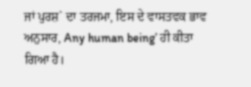ਜਾਂ ਪੁਰਸ਼` ਦਾ ਤਰਜਮਾ, ਇਸ ਦੇ ਵਾਸਤਵਕ ਭਾਵ ਅਨੁਸਾਰ, Any human being’ ਹੀ ਕੀਤਾ ਗਿਆ ਹੈ।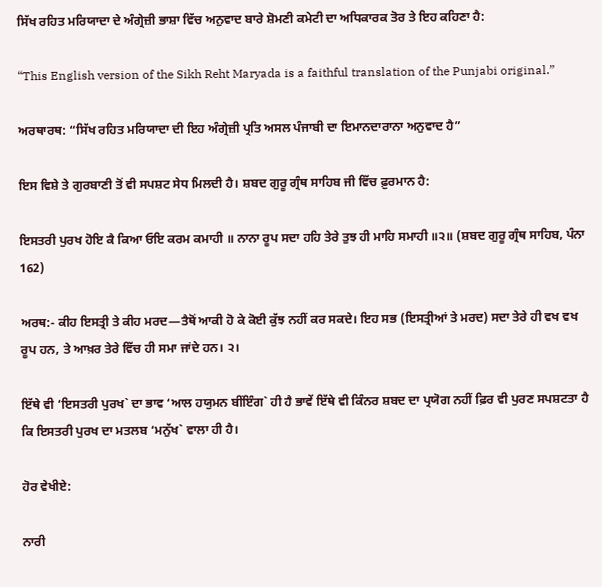ਸਿੱਖ ਰਹਿਤ ਮਰਿਯਾਦਾ ਦੇ ਅੰਗ੍ਰੇਜ਼ੀ ਭਾਸ਼ਾ ਵਿੱਚ ਅਨੁਵਾਦ ਬਾਰੇ ਸ਼ੋਮਣੀ ਕਮੇਟੀ ਦਾ ਅਧਿਕਾਰਕ ਤੋਰ ਤੇ ਇਹ ਕਹਿਣਾ ਹੈ:

“This English version of the Sikh Reht Maryada is a faithful translation of the Punjabi original.”

ਅਰਥਾਰਥ: “ਸਿੱਖ ਰਹਿਤ ਮਰਿਯਾਦਾ ਦੀ ਇਹ ਅੰਗ੍ਰੇਜ਼ੀ ਪ੍ਰਤਿ ਅਸਲ ਪੰਜਾਬੀ ਦਾ ਇਮਾਨਦਾਰਾਨਾ ਅਨੁਵਾਦ ਹੈ”

ਇਸ ਵਿਸ਼ੇ ਤੇ ਗੁਰਬਾਣੀ ਤੋਂ ਵੀ ਸਪਸ਼ਟ ਸੇਧ ਮਿਲਦੀ ਹੈ। ਸ਼ਬਦ ਗੁਰੂ ਗ੍ਰੰਥ ਸਾਹਿਬ ਜੀ ਵਿੱਚ ਫ਼ੁਰਮਾਨ ਹੈ:

ਇਸਤਰੀ ਪੁਰਖ ਹੋਇ ਕੈ ਕਿਆ ਓਇ ਕਰਮ ਕਮਾਹੀ ॥ ਨਾਨਾ ਰੂਪ ਸਦਾ ਹਹਿ ਤੇਰੇ ਤੁਝ ਹੀ ਮਾਹਿ ਸਮਾਹੀ ॥੨॥ (ਸ਼ਬਦ ਗੁਰੂ ਗ੍ਰੰਥ ਸਾਹਿਬ, ਪੰਨਾ 162)

ਅਰਥ:- ਕੀਹ ਇਸਤ੍ਰੀ ਤੇ ਕੀਹ ਮਰਦ—ਤੈਥੋਂ ਆਕੀ ਹੋ ਕੇ ਕੋਈ ਕੁੱਝ ਨਹੀਂ ਕਰ ਸਕਦੇ। ਇਹ ਸਭ (ਇਸਤ੍ਰੀਆਂ ਤੇ ਮਰਦ) ਸਦਾ ਤੇਰੇ ਹੀ ਵਖ ਵਖ ਰੂਪ ਹਨ, ਤੇ ਆਖ਼ਰ ਤੇਰੇ ਵਿੱਚ ਹੀ ਸਮਾ ਜਾਂਦੇ ਹਨ। ੨।

ਇੱਥੇ ਵੀ ‘ਇਸਤਰੀ ਪੁਰਖ` ਦਾ ਭਾਵ ‘ਆਲ ਹਯੁਮਨ ਬੀਂਇੰਗ` ਹੀ ਹੈ ਭਾਵੇਂ ਇੱਥੇ ਵੀ ਕਿੰਨਰ ਸ਼ਬਦ ਦਾ ਪ੍ਰਯੋਗ ਨਹੀਂ ਫ਼ਿਰ ਵੀ ਪੁਰਣ ਸਪਸ਼ਟਤਾ ਹੈ ਕਿ ਇਸਤਰੀ ਪੁਰਖ ਦਾ ਮਤਲਬ ‘ਮਨੁੱਖ` ਵਾਲਾ ਹੀ ਹੈ।

ਹੋਰ ਵੇਖੀਏ:

ਨਾਰੀ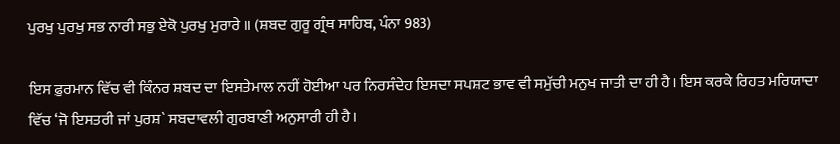ਪੁਰਖੁ ਪੁਰਖੁ ਸਭ ਨਾਰੀ ਸਭੁ ਏਕੋ ਪੁਰਖੁ ਮੁਰਾਰੇ ॥ (ਸ਼ਬਦ ਗੁਰੂ ਗ੍ਰੰਥ ਸਾਹਿਬ, ਪੰਨਾ 983)

ਇਸ ਫ਼ੁਰਮਾਨ ਵਿੱਚ ਵੀ ਕਿੰਨਰ ਸ਼ਬਦ ਦਾ ਇਸਤੇਮਾਲ ਨਹੀਂ ਹੋਈਆ ਪਰ ਨਿਰਸੰਦੇਹ ਇਸਦਾ ਸਪਸ਼ਟ ਭਾਵ ਵੀ ਸਮੁੱਚੀ ਮਨੁਖ ਜਾਤੀ ਦਾ ਹੀ ਹੈ। ਇਸ ਕਰਕੇ ਰਿਹਤ ਮਰਿਯਾਦਾ ਵਿੱਚ ‘ਜੋ ਇਸਤਰੀ ਜਾਂ ਪੁਰਸ਼` ਸਬਦਾਵਲੀ ਗੁਰਬਾਣੀ ਅਨੁਸਾਰੀ ਹੀ ਹੈ।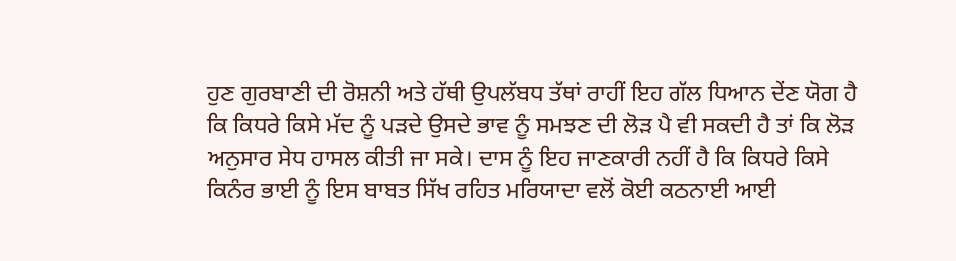ਹੁਣ ਗੁਰਬਾਣੀ ਦੀ ਰੋਸ਼ਨੀ ਅਤੇ ਹੱਥੀ ਉਪਲੱਬਧ ਤੱਥਾਂ ਰਾਹੀਂ ਇਹ ਗੱਲ ਧਿਆਨ ਦੇਂਣ ਯੋਗ ਹੈ ਕਿ ਕਿਧਰੇ ਕਿਸੇ ਮੱਦ ਨੂੰ ਪੜਦੇ ਉਸਦੇ ਭਾਵ ਨੂੰ ਸਮਝਣ ਦੀ ਲੋੜ ਪੈ ਵੀ ਸਕਦੀ ਹੈ ਤਾਂ ਕਿ ਲੋੜ ਅਨੁਸਾਰ ਸੇਧ ਹਾਸਲ ਕੀਤੀ ਜਾ ਸਕੇ। ਦਾਸ ਨੂੰ ਇਹ ਜਾਣਕਾਰੀ ਨਹੀਂ ਹੈ ਕਿ ਕਿਧਰੇ ਕਿਸੇ ਕਿਨੰਰ ਭਾਈ ਨੂੰ ਇਸ ਬਾਬਤ ਸਿੱਖ ਰਹਿਤ ਮਰਿਯਾਦਾ ਵਲੋਂ ਕੋਈ ਕਠਨਾਈ ਆਈ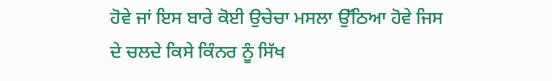ਹੋਵੇ ਜਾਂ ਇਸ ਬਾਰੇ ਕੋਈ ਉਚੇਚਾ ਮਸਲਾ ਉੱਠਿਆ ਹੋਵੇ ਜਿਸ ਦੇ ਚਲਦੇ ਕਿਸੇ ਕਿੰਨਰ ਨੂੰ ਸਿੱਖ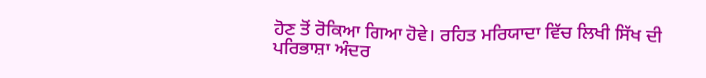ਹੋਣ ਤੋਂ ਰੋਕਿਆ ਗਿਆ ਹੋਵੇ। ਰਹਿਤ ਮਰਿਯਾਦਾ ਵਿੱਚ ਲਿਖੀ ਸਿੱਖ ਦੀ ਪਰਿਭਾਸ਼ਾ ਅੰਦਰ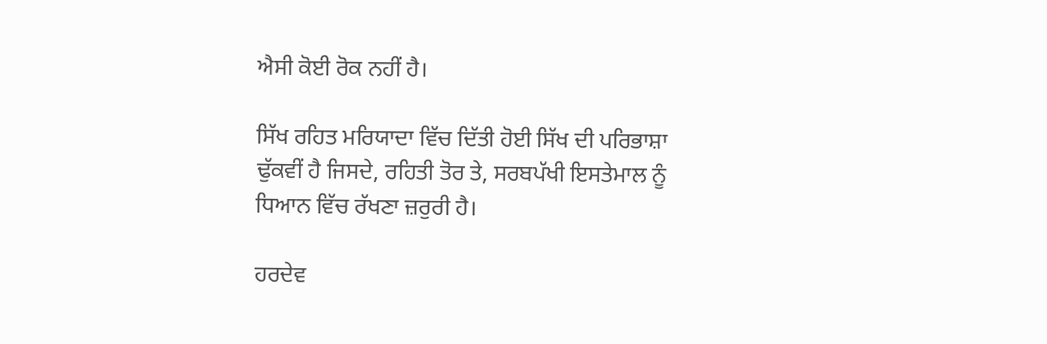ਐਸੀ ਕੋਈ ਰੋਕ ਨਹੀਂ ਹੈ।

ਸਿੱਖ ਰਹਿਤ ਮਰਿਯਾਦਾ ਵਿੱਚ ਦਿੱਤੀ ਹੋਈ ਸਿੱਖ ਦੀ ਪਰਿਭਾਸ਼ਾ ਢੁੱਕਵੀਂ ਹੈ ਜਿਸਦੇ, ਰਹਿਤੀ ਤੋਰ ਤੇ, ਸਰਬਪੱਖੀ ਇਸਤੇਮਾਲ ਨੂੰ ਧਿਆਨ ਵਿੱਚ ਰੱਖਣਾ ਜ਼ਰੁਰੀ ਹੈ।

ਹਰਦੇਵ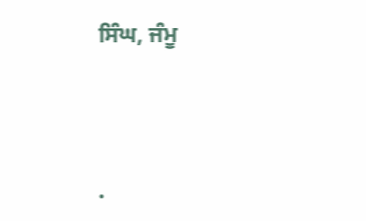ਸਿੰਘ, ਜੰਮੂ




.